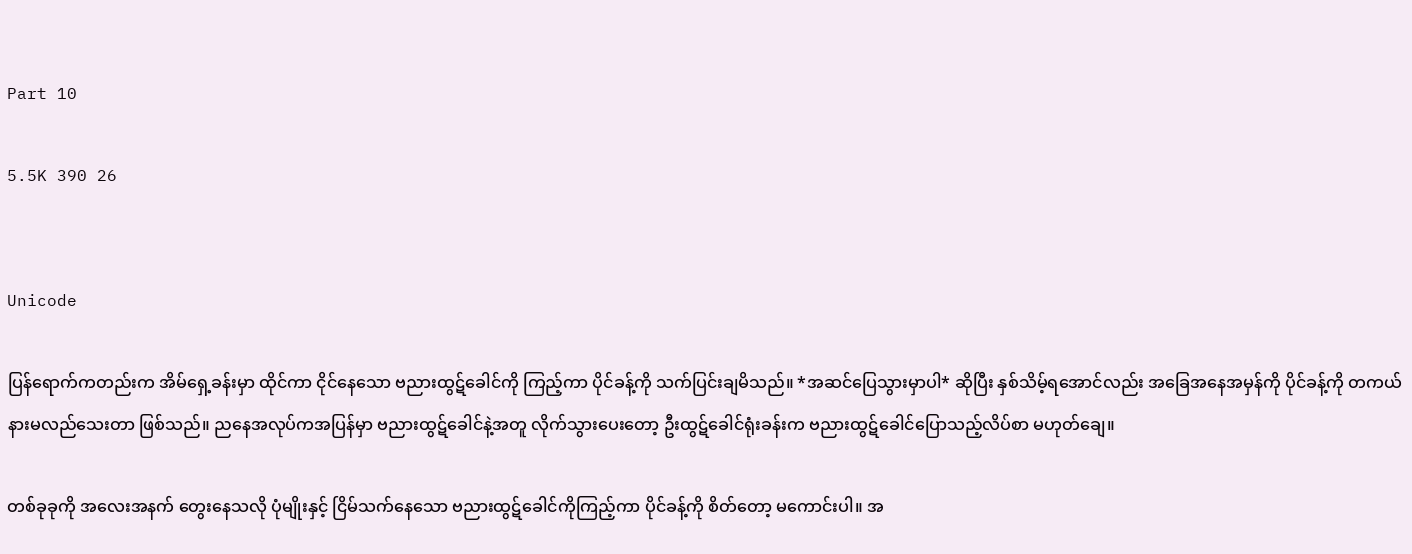Part 10

5.5K 390 26


Unicode

ပြန်ရောက်ကတည်းက အိမ်ရှေ့ခန်းမှာ ထိုင်ကာ ငိုင်နေသော ဗညားထွဋ်ခေါင်ကို ကြည့်ကာ ပိုင်ခန့်ကို သက်ပြင်းချမိသည်။ *အဆင်ပြေသွားမှာပါ* ဆိုပြီး နှစ်သိမ့်ရအောင်လည်း အခြေအနေအမှန်ကို ပိုင်ခန့်ကို တကယ် နားမလည်သေးတာ ဖြစ်သည်။ ညနေအလုပ်ကအပြန်မှာ ဗညားထွဋ်ခေါင်နဲ့အတူ လိုက်သွားပေးတော့ ဦးထွဋ်ခေါင်ရုံးခန်းက ဗညားထွဋ်ခေါင်ပြောသည့်လိပ်စာ မဟုတ်ချေ။

တစ်ခုခုကို အလေးအနက် တွေးနေသလို ပုံမျိုးနှင့် ငြိမ်သက်နေသော ဗညားထွဋ်ခေါင်ကိုကြည့်ကာ ပိုင်ခန့်ကို စိတ်တော့ မကောင်းပါ။ အ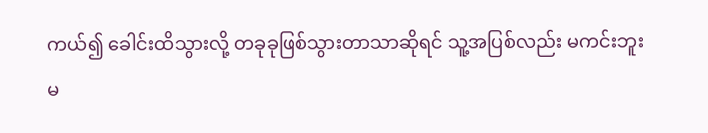ကယ်၍ ခေါင်းထိသွားလို့ တခုခုဖြစ်သွားတာသာဆိုရင် သူ့အပြစ်လည်း မကင်းဘူး မ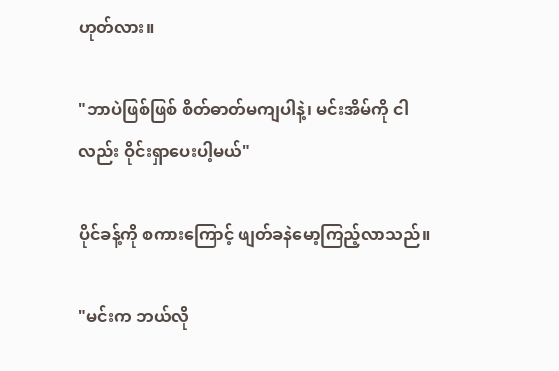ဟုတ်လား။

"ဘာပဲဖြစ်ဖြစ် စိတ်ဓာတ်မကျပါနဲ့၊ မင်းအိမ်ကို ငါလည်း ဝိုင်းရှာပေးပါ့မယ်"

ပိုင်ခန့်ကို စကားကြောင့် ဖျတ်ခနဲမော့ကြည့်လာသည်။

"မင်းက ဘယ်လို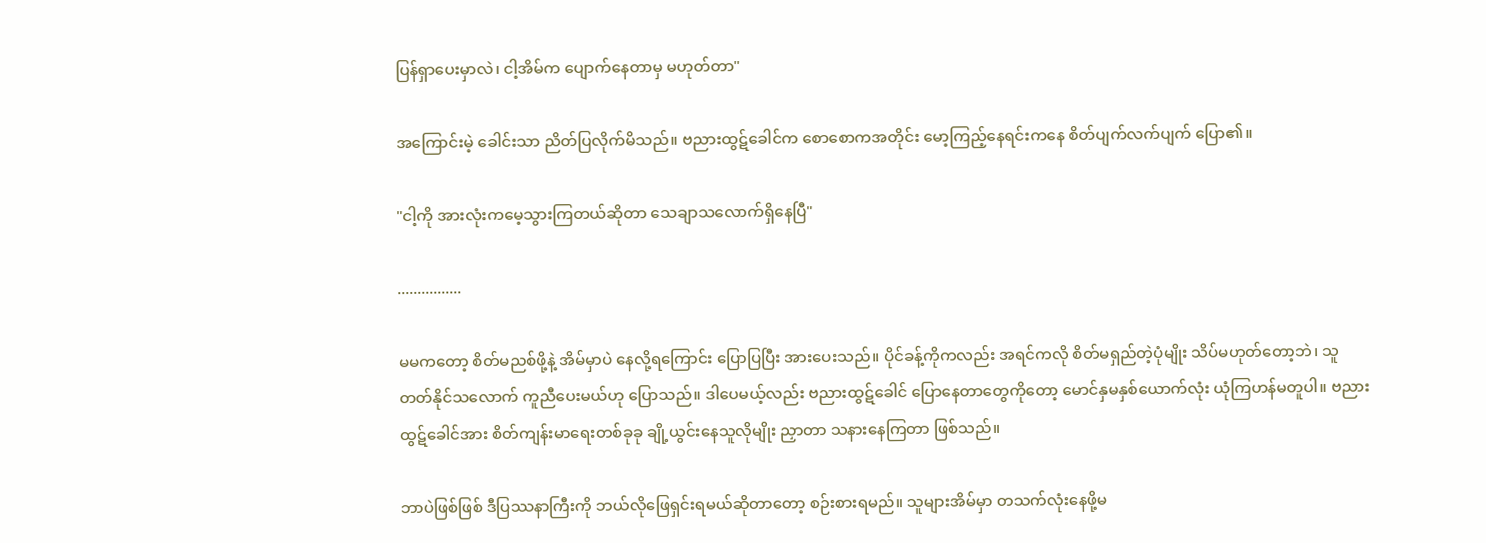ပြန်ရှာပေးမှာလဲ၊ ငါ့အိမ်က ပျောက်နေတာမှ မဟုတ်တာ"

အကြောင်းမဲ့ ခေါင်းသာ ညိတ်ပြလိုက်မိသည်။ ဗညားထွဋ်ခေါင်က စောစောကအတိုင်း မော့ကြည့်နေရင်းကနေ စိတ်ပျက်လက်ပျက် ပြော၏။

"ငါ့ကို အားလုံးကမေ့သွားကြတယ်ဆိုတာ သေချာသလောက်ရှိနေပြီ"

................

မမကတော့ စိတ်မညစ်ဖို့နဲ့ အိမ်မှာပဲ နေလို့ရကြောင်း ပြောပြပြီး အားပေးသည်။ ပိုင်ခန့်ကိုကလည်း အရင်ကလို စိတ်မရှည်တဲ့ပုံမျိုး သိပ်မဟုတ်တော့ဘဲ၊ သူတတ်နိုင်သလောက် ကူညီပေးမယ်ဟု ပြောသည်။ ဒါပေမယ့်လည်း ဗညားထွဋ်ခေါင် ပြောနေတာတွေကိုတော့ မောင်နှမနှစ်ယောက်လုံး ယုံကြဟန်မတူပါ။ ဗညားထွဋ်ခေါင်အား စိတ်ကျန်းမာရေးတစ်ခုခု ချို့ယွင်းနေသူလိုမျိုး ညှာတာ သနားနေကြတာ ဖြစ်သည်။

ဘာပဲဖြစ်ဖြစ် ဒီပြဿနာကြီးကို ဘယ်လိုဖြေရှင်းရမယ်ဆိုတာတော့ စဉ်းစားရမည်။ သူများအိမ်မှာ တသက်လုံးနေဖို့မ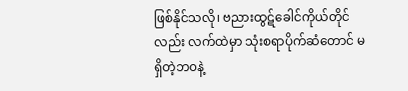ဖြစ်နိုင်သလို၊ ဗညားထွဋ်ခေါင်ကိုယ်တိုင်လည်း လက်ထဲမှာ သုံးစရာပိုက်ဆံတောင် မရှိတဲ့ဘ၀နဲ့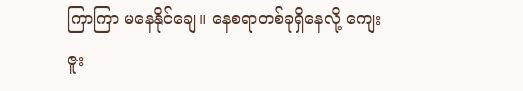ကြာကြာ မနေနိုင်ချေ။ နေစရာတစ်ခုရှိနေလို့ ကျေးဇူး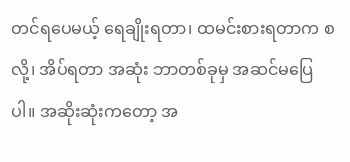တင်ရပေမယ့် ရေချိုးရတာ၊ ထမင်းစားရတာက စလို့၊ အိပ်ရတာ အဆုံး ဘာတစ်ခုမှ အဆင်မပြေပါ။ အဆိုးဆုံးကတော့ အ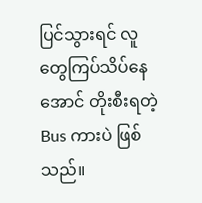ပြင်သွားရင် လူတွေကြပ်သိပ်နေအောင် တိုးစီးရတဲ့ Bus ကားပဲ ဖြစ်သည်။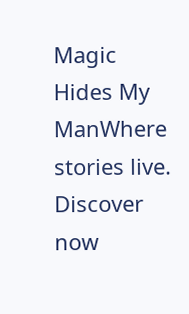Magic Hides My ManWhere stories live. Discover now